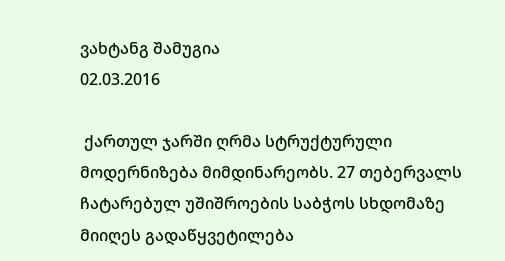ვახტანგ შამუგია
02.03.2016

 ქართულ ჯარში ღრმა სტრუქტურული მოდერნიზება მიმდინარეობს. 27 თებერვალს ჩატარებულ უშიშროების საბჭოს სხდომაზე მიიღეს გადაწყვეტილება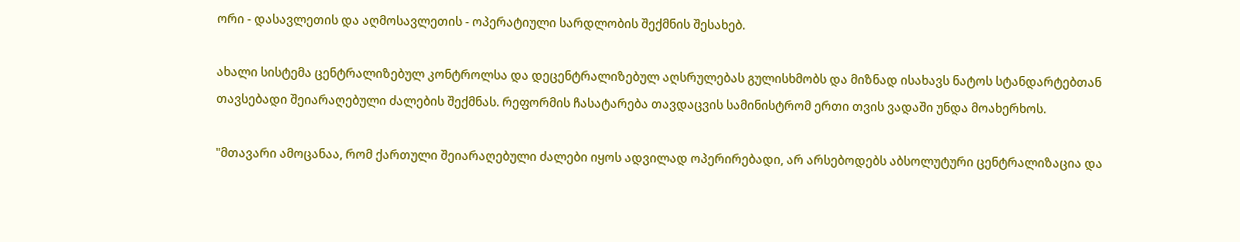ორი - დასავლეთის და აღმოსავლეთის - ოპერატიული სარდლობის შექმნის შესახებ.

ახალი სისტემა ცენტრალიზებულ კონტროლსა და დეცენტრალიზებულ აღსრულებას გულისხმობს და მიზნად ისახავს ნატოს სტანდარტებთან თავსებადი შეიარაღებული ძალების შექმნას. რეფორმის ჩასატარება თავდაცვის სამინისტრომ ერთი თვის ვადაში უნდა მოახერხოს.

"მთავარი ამოცანაა, რომ ქართული შეიარაღებული ძალები იყოს ადვილად ოპერირებადი, არ არსებოდებს აბსოლუტური ცენტრალიზაცია და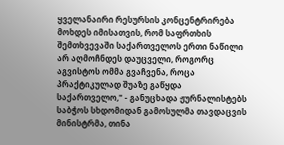ყველანაირი რესურსის კონცენტრირება მოხდეს იმისათვის, რომ საფრთხის შემთხვევაში საქართველოს ერთი ნაწილი არ აღმოჩნდეს დაუცველი, როგორც აგვისტოს ომმა გვაჩვენა, როცა პრაქტიკულად შუაზე გაწყდა საქართველო," - განუცხადა ჟურნალისტებს საბჭოს სხდომიდან გამოსულმა თავდაცვის მინისტრმა, თინა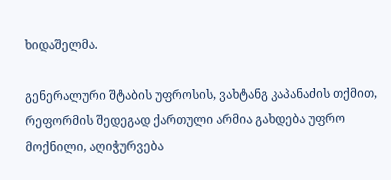ხიდაშელმა.

გენერალური შტაბის უფროსის, ვახტანგ კაპანაძის თქმით, რეფორმის შედეგად ქართული არმია გახდება უფრო მოქნილი, აღიჭურვება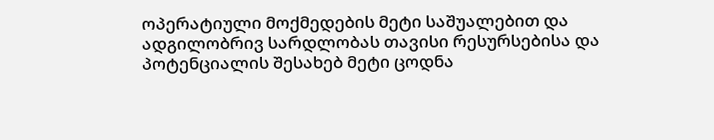ოპერატიული მოქმედების მეტი საშუალებით და ადგილობრივ სარდლობას თავისი რესურსებისა და პოტენციალის შესახებ მეტი ცოდნა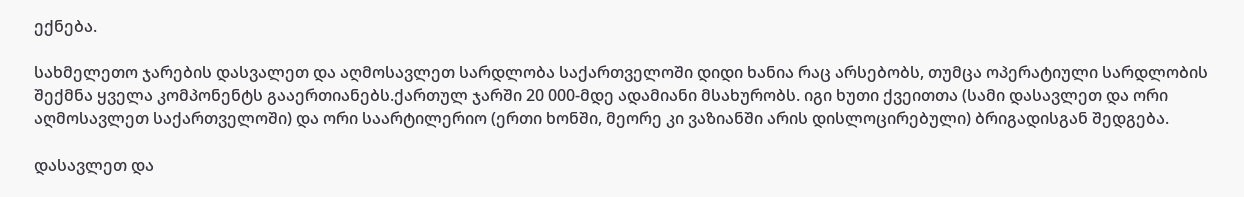ექნება.

სახმელეთო ჯარების დასვალეთ და აღმოსავლეთ სარდლობა საქართველოში დიდი ხანია რაც არსებობს, თუმცა ოპერატიული სარდლობის შექმნა ყველა კომპონენტს გააერთიანებს.ქართულ ჯარში 20 000-მდე ადამიანი მსახურობს. იგი ხუთი ქვეითთა (სამი დასავლეთ და ორი აღმოსავლეთ საქართველოში) და ორი საარტილერიო (ერთი ხონში, მეორე კი ვაზიანში არის დისლოცირებული) ბრიგადისგან შედგება.

დასავლეთ და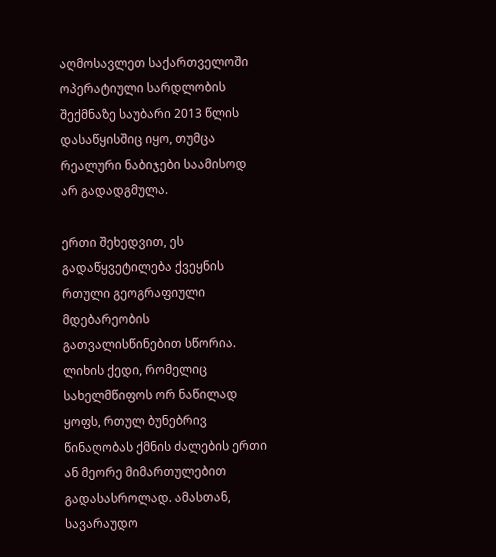აღმოსავლეთ საქართველოში ოპერატიული სარდლობის შექმნაზე საუბარი 2013 წლის დასაწყისშიც იყო, თუმცა რეალური ნაბიჯები საამისოდ არ გადადგმულა.

ერთი შეხედვით, ეს გადაწყვეტილება ქვეყნის რთული გეოგრაფიული მდებარეობის გათვალისწინებით სწორია. ლიხის ქედი, რომელიც სახელმწიფოს ორ ნაწილად ყოფს, რთულ ბუნებრივ წინაღობას ქმნის ძალების ერთი ან მეორე მიმართულებით გადასასროლად. ამასთან, სავარაუდო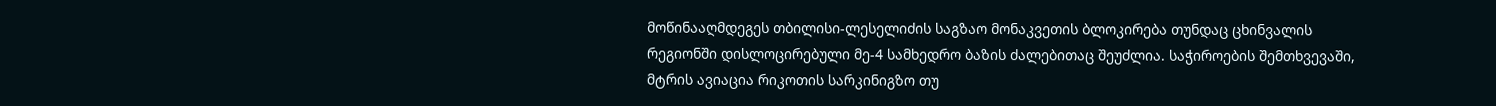მოწინააღმდეგეს თბილისი-ლესელიძის საგზაო მონაკვეთის ბლოკირება თუნდაც ცხინვალის რეგიონში დისლოცირებული მე-4 სამხედრო ბაზის ძალებითაც შეუძლია. საჭიროების შემთხვევაში, მტრის ავიაცია რიკოთის სარკინიგზო თუ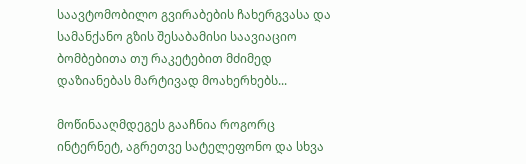საავტომობილო გვირაბების ჩახერგვასა და სამანქანო გზის შესაბამისი საავიაციო ბომბებითა თუ რაკეტებით მძიმედ დაზიანებას მარტივად მოახერხებს...

მოწინააღმდეგეს გააჩნია როგორც ინტერნეტ, აგრეთვე სატელეფონო და სხვა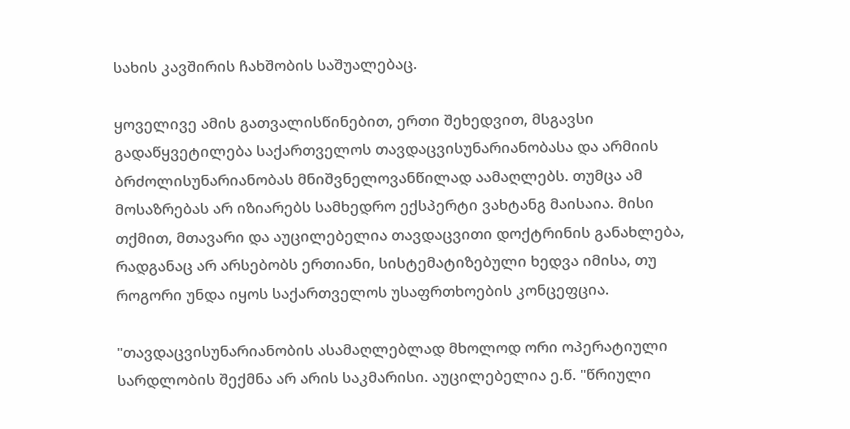სახის კავშირის ჩახშობის საშუალებაც.

ყოველივე ამის გათვალისწინებით, ერთი შეხედვით, მსგავსი გადაწყვეტილება საქართველოს თავდაცვისუნარიანობასა და არმიის ბრძოლისუნარიანობას მნიშვნელოვანწილად აამაღლებს. თუმცა ამ მოსაზრებას არ იზიარებს სამხედრო ექსპერტი ვახტანგ მაისაია. მისი თქმით, მთავარი და აუცილებელია თავდაცვითი დოქტრინის განახლება, რადგანაც არ არსებობს ერთიანი, სისტემატიზებული ხედვა იმისა, თუ როგორი უნდა იყოს საქართველოს უსაფრთხოების კონცეფცია.

"თავდაცვისუნარიანობის ასამაღლებლად მხოლოდ ორი ოპერატიული სარდლობის შექმნა არ არის საკმარისი. აუცილებელია ე.წ. "წრიული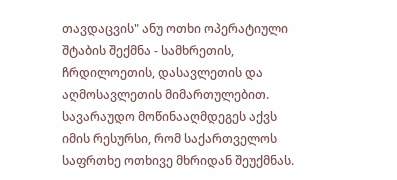თავდაცვის" ანუ ოთხი ოპერატიული შტაბის შექმნა - სამხრეთის, ჩრდილოეთის, დასავლეთის და აღმოსავლეთის მიმართულებით. სავარაუდო მოწინააღმდეგეს აქვს იმის რესურსი, რომ საქართველოს საფრთხე ოთხივე მხრიდან შეუქმნას.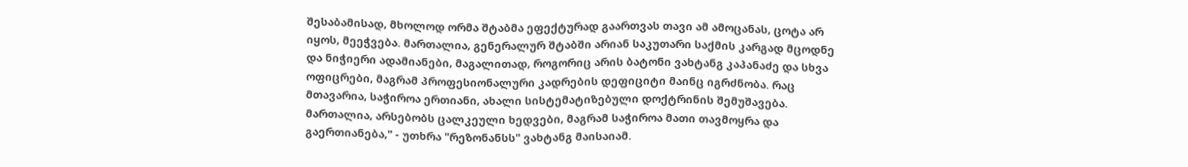შესაბამისად, მხოლოდ ორმა შტაბმა ეფექტურად გაართვას თავი ამ ამოცანას, ცოტა არ იყოს, მეეჭვება. მართალია, გენერალურ შტაბში არიან საკუთარი საქმის კარგად მცოდნე და ნიჭიერი ადამიანები, მაგალითად, როგორიც არის ბატონი ვახტანგ კაპანაძე და სხვა ოფიცრები, მაგრამ პროფესიონალური კადრების დეფიციტი მაინც იგრძნობა. რაც მთავარია, საჭიროა ერთიანი, ახალი სისტემატიზებული დოქტრინის შემუშავება. მართალია, არსებობს ცალკეული ხედვები, მაგრამ საჭიროა მათი თავმოყრა და გაერთიანება," - უთხრა "რეზონანსს" ვახტანგ მაისაიამ.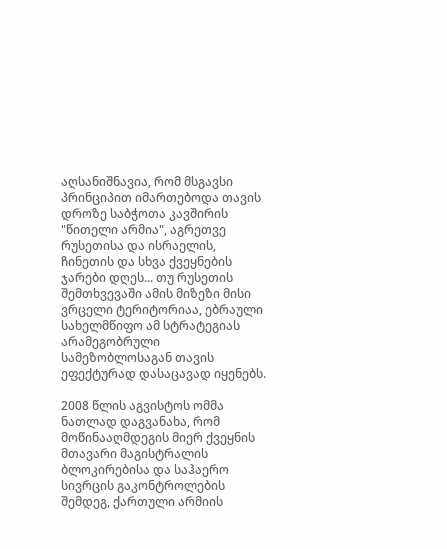აღსანიშნავია, რომ მსგავსი პრინციპით იმართებოდა თავის დროზე საბჭოთა კავშირის "წითელი არმია", აგრეთვე რუსეთისა და ისრაელის, ჩინეთის და სხვა ქვეყნების ჯარები დღეს... თუ რუსეთის შემთხვევაში ამის მიზეზი მისი ვრცელი ტერიტორიაა, ებრაული სახელმწიფო ამ სტრატეგიას არამეგობრული სამეზობლოსაგან თავის ეფექტურად დასაცავად იყენებს.

2008 წლის აგვისტოს ომმა ნათლად დაგვანახა, რომ მოწინააღმდეგის მიერ ქვეყნის მთავარი მაგისტრალის ბლოკირებისა და საჰაერო სივრცის გაკონტროლების შემდეგ, ქართული არმიის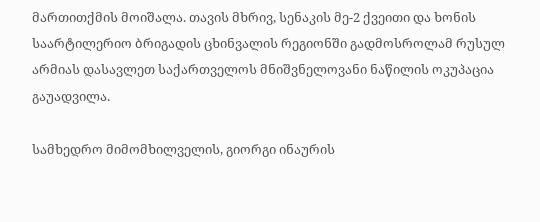მართითქმის მოიშალა. თავის მხრივ, სენაკის მე-2 ქვეითი და ხონის საარტილერიო ბრიგადის ცხინვალის რეგიონში გადმოსროლამ რუსულ არმიას დასავლეთ საქართველოს მნიშვნელოვანი ნაწილის ოკუპაცია გაუადვილა.

სამხედრო მიმომხილველის, გიორგი ინაურის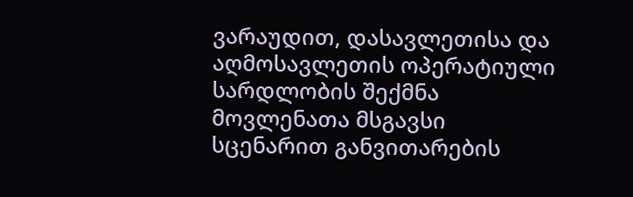ვარაუდით, დასავლეთისა და აღმოსავლეთის ოპერატიული სარდლობის შექმნა მოვლენათა მსგავსი სცენარით განვითარების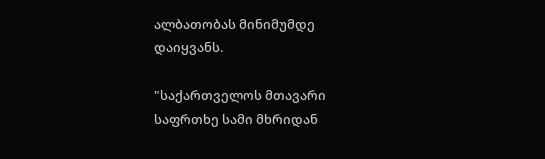ალბათობას მინიმუმდე დაიყვანს.

"საქართველოს მთავარი საფრთხე სამი მხრიდან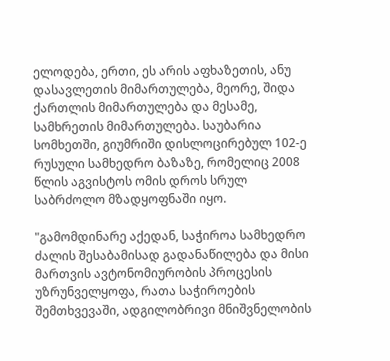ელოდება, ერთი, ეს არის აფხაზეთის, ანუ დასავლეთის მიმართულება, მეორე, შიდა ქართლის მიმართულება და მესამე, სამხრეთის მიმართულება. საუბარია სომხეთში, გიუმრიში დისლოცირებულ 102-ე რუსული სამხედრო ბაზაზე, რომელიც 2008 წლის აგვისტოს ომის დროს სრულ საბრძოლო მზადყოფნაში იყო.

"გამომდინარე აქედან, საჭიროა სამხედრო ძალის შესაბამისად გადანაწილება და მისი მართვის ავტონომიურობის პროცესის უზრუნველყოფა, რათა საჭიროების შემთხვევაში, ადგილობრივი მნიშვნელობის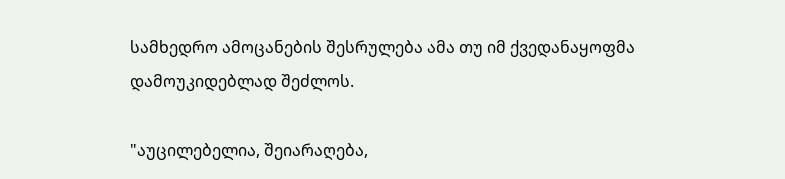სამხედრო ამოცანების შესრულება ამა თუ იმ ქვედანაყოფმა დამოუკიდებლად შეძლოს.

"აუცილებელია, შეიარაღება,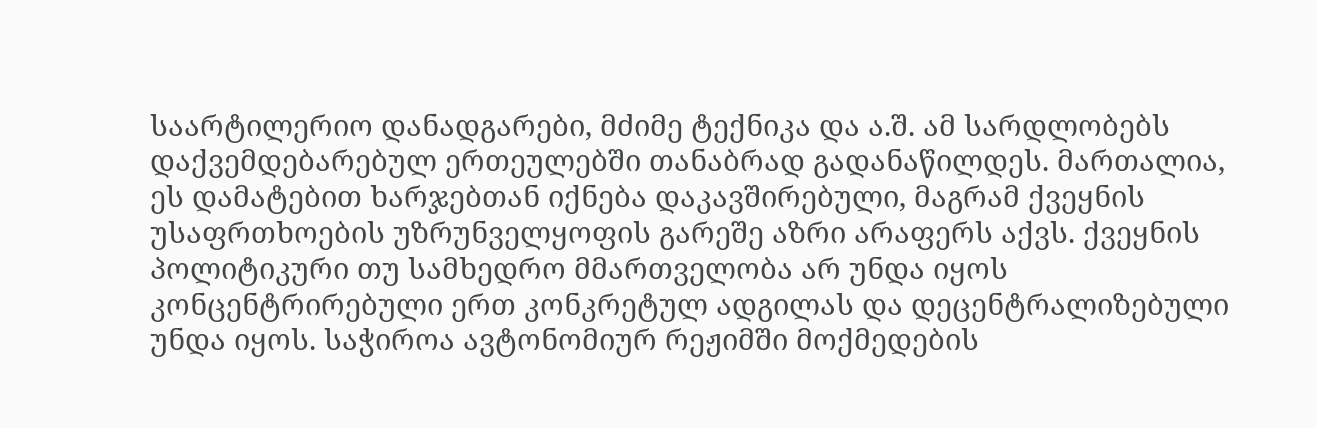საარტილერიო დანადგარები, მძიმე ტექნიკა და ა.შ. ამ სარდლობებს დაქვემდებარებულ ერთეულებში თანაბრად გადანაწილდეს. მართალია, ეს დამატებით ხარჯებთან იქნება დაკავშირებული, მაგრამ ქვეყნის უსაფრთხოების უზრუნველყოფის გარეშე აზრი არაფერს აქვს. ქვეყნის პოლიტიკური თუ სამხედრო მმართველობა არ უნდა იყოს კონცენტრირებული ერთ კონკრეტულ ადგილას და დეცენტრალიზებული უნდა იყოს. საჭიროა ავტონომიურ რეჟიმში მოქმედების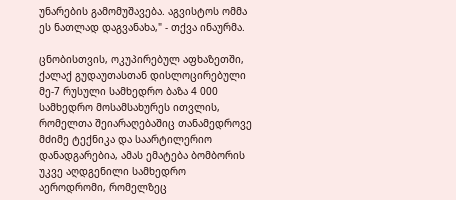უნარების გამომუშავება. აგვისტოს ომმა ეს ნათლად დაგვანახა," - თქვა ინაურმა.

ცნობისთვის, ოკუპირებულ აფხაზეთში, ქალაქ გუდაუთასთან დისლოცირებული მე-7 რუსული სამხედრო ბაზა 4 000 სამხედრო მოსამსახურეს ითვლის, რომელთა შეიარაღებაშიც თანამედროვე მძიმე ტექნიკა და საარტილერიო დანადგარებია, ამას ემატება ბომბორის უკვე აღდგენილი სამხედრო აეროდრომი, რომელზეც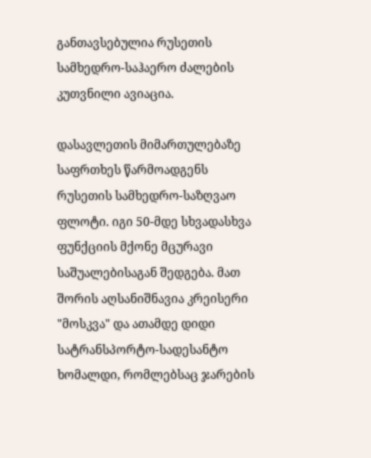განთავსებულია რუსეთის სამხედრო-საჰაერო ძალების კუთვნილი ავიაცია.

დასავლეთის მიმართულებაზე საფრთხეს წარმოადგენს რუსეთის სამხედრო-საზღვაო ფლოტი. იგი 50-მდე სხვადასხვა ფუნქციის მქონე მცურავი საშუალებისაგან შედგება. მათ შორის აღსანიშნავია კრეისერი "მოსკვა" და ათამდე დიდი სატრანსპორტო-სადესანტო ხომალდი, რომლებსაც ჯარების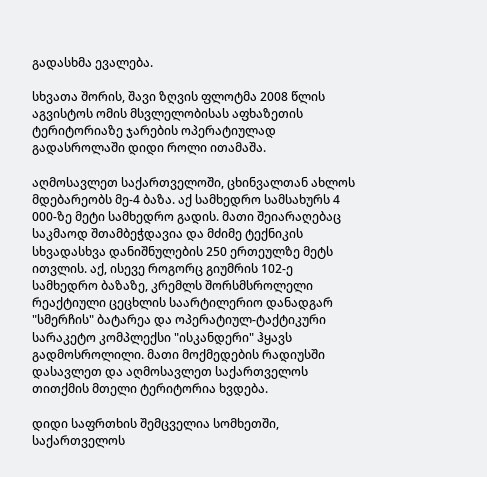გადასხმა ევალება.

სხვათა შორის, შავი ზღვის ფლოტმა 2008 წლის აგვისტოს ომის მსვლელობისას აფხაზეთის ტერიტორიაზე ჯარების ოპერატიულად გადასროლაში დიდი როლი ითამაშა.

აღმოსავლეთ საქართველოში, ცხინვალთან ახლოს მდებარეობს მე-4 ბაზა. აქ სამხედრო სამსახურს 4 000-ზე მეტი სამხედრო გადის. მათი შეიარაღებაც საკმაოდ შთამბეჭდავია და მძიმე ტექნიკის სხვადასხვა დანიშნულების 250 ერთეულზე მეტს ითვლის. აქ, ისევე როგორც გიუმრის 102-ე სამხედრო ბაზაზე, კრემლს შორსმსროლელი რეაქტიული ცეცხლის საარტილერიო დანადგარ "სმერჩის" ბატარეა და ოპერატიულ-ტაქტიკური სარაკეტო კომპლექსი "ისკანდერი" ჰყავს გადმოსროლილი. მათი მოქმედების რადიუსში დასავლეთ და აღმოსავლეთ საქართველოს თითქმის მთელი ტერიტორია ხვდება.

დიდი საფრთხის შემცველია სომხეთში, საქართველოს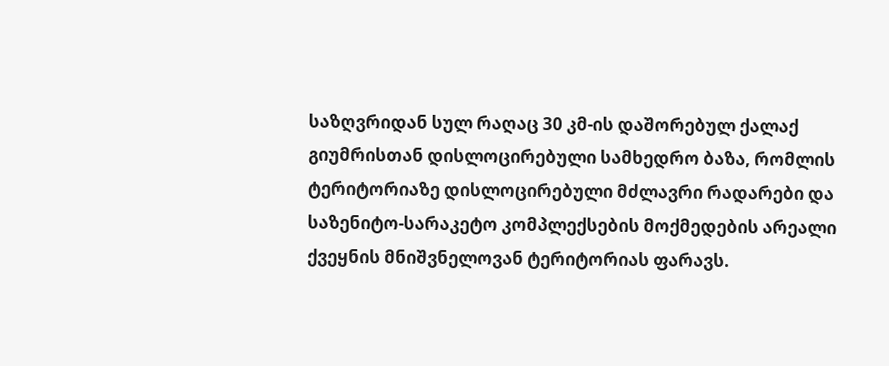საზღვრიდან სულ რაღაც 30 კმ-ის დაშორებულ ქალაქ გიუმრისთან დისლოცირებული სამხედრო ბაზა, რომლის ტერიტორიაზე დისლოცირებული მძლავრი რადარები და საზენიტო-სარაკეტო კომპლექსების მოქმედების არეალი ქვეყნის მნიშვნელოვან ტერიტორიას ფარავს.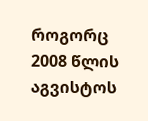როგორც 2008 წლის აგვისტოს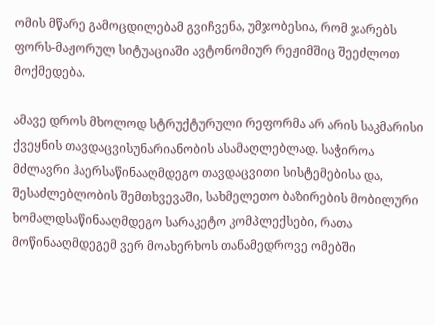ომის მწარე გამოცდილებამ გვიჩვენა, უმჯობესია, რომ ჯარებს ფორს-მაჟორულ სიტუაციაში ავტონომიურ რეჟიმშიც შეეძლოთ მოქმედება.

ამავე დროს მხოლოდ სტრუქტურული რეფორმა არ არის საკმარისი ქვეყნის თავდაცვისუნარიანობის ასამაღლებლად. საჭიროა მძლავრი ჰაერსაწინააღმდეგო თავდაცვითი სისტემებისა და, შესაძლებლობის შემთხვევაში, სახმელეთო ბაზირების მობილური ხომალდსაწინააღმდეგო სარაკეტო კომპლექსები, რათა მოწინააღმდეგემ ვერ მოახერხოს თანამედროვე ომებში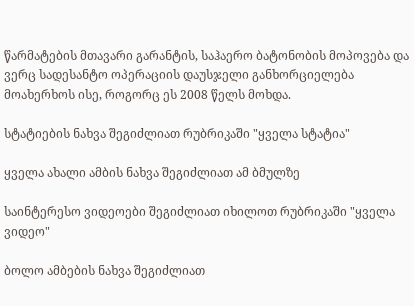წარმატების მთავარი გარანტის, საჰაერო ბატონობის მოპოვება და ვერც სადესანტო ოპერაციის დაუსჯელი განხორციელება მოახერხოს ისე, როგორც ეს 2008 წელს მოხდა.

სტატიების ნახვა შეგიძლიათ რუბრიკაში "ყველა სტატია"

ყველა ახალი ამბის ნახვა შეგიძლიათ ამ ბმულზე

საინტერესო ვიდეოები შეგიძლიათ იხილოთ რუბრიკაში "ყველა ვიდეო"

ბოლო ამბების ნახვა შეგიძლიათ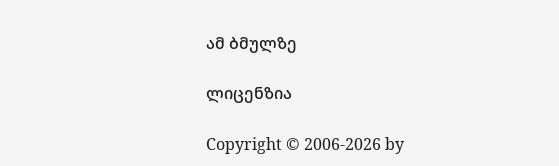ამ ბმულზე

ლიცენზია

Copyright © 2006-2026 by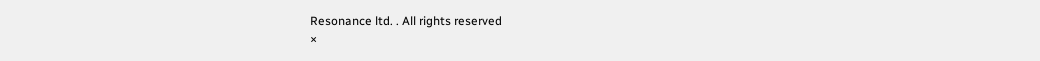Resonance ltd. . All rights reserved
×